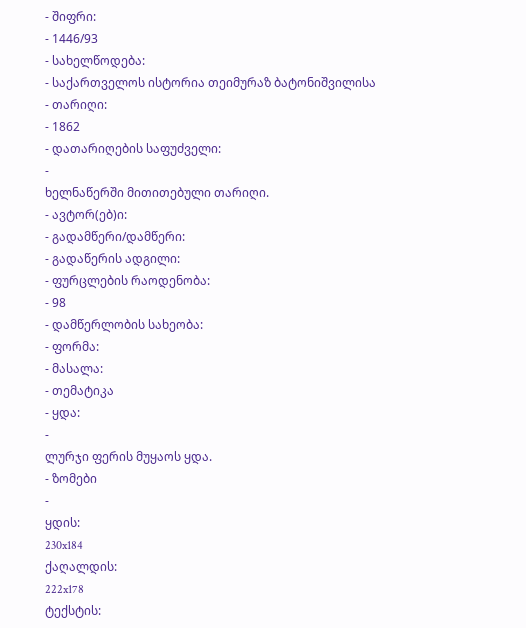- შიფრი:
- 1446/93
- სახელწოდება:
- საქართველოს ისტორია თეიმურაზ ბატონიშვილისა
- თარიღი:
- 1862
- დათარიღების საფუძველი:
-
ხელნაწერში მითითებული თარიღი.
- ავტორ(ებ)ი:
- გადამწერი/დამწერი:
- გადაწერის ადგილი:
- ფურცლების რაოდენობა:
- 98
- დამწერლობის სახეობა:
- ფორმა:
- მასალა:
- თემატიკა
- ყდა:
-
ლურჯი ფერის მუყაოს ყდა.
- ზომები
-
ყდის:
230x184
ქაღალდის:
222x178
ტექსტის: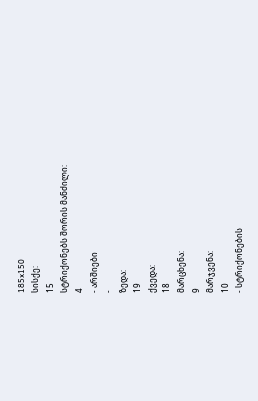185x150
სისქე:
15
სტრიქონებს შორის მანძილი:
4
- არშიები
-
ზედა:
19
ქვედა:
18
მარცხენა:
9
მარჯვენა:
10
- სტრიქონების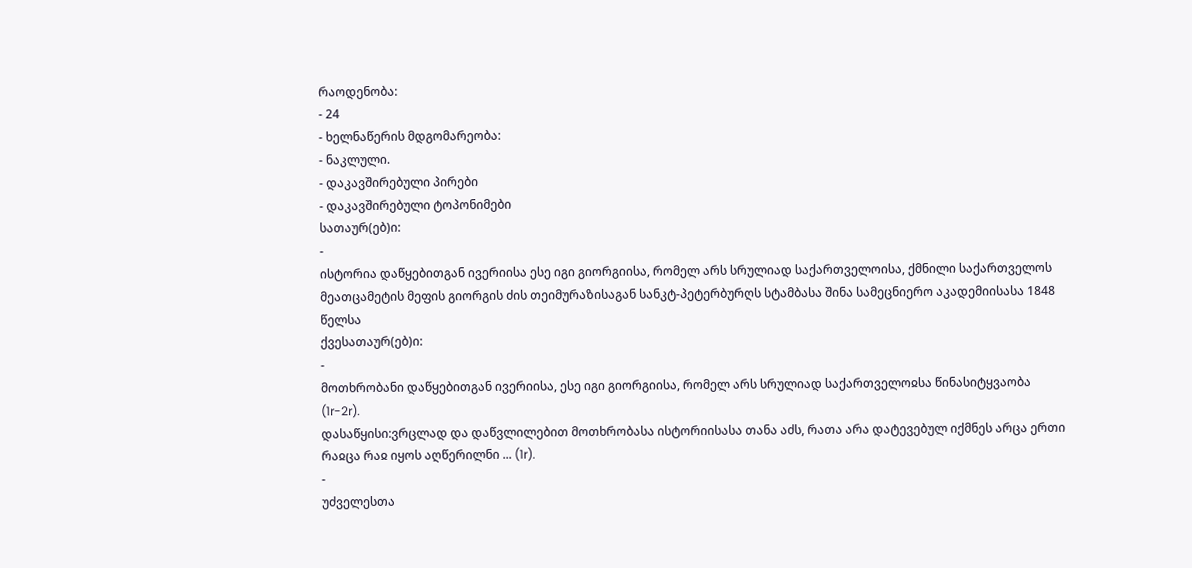რაოდენობა:
- 24
- ხელნაწერის მდგომარეობა:
- ნაკლული.
- დაკავშირებული პირები
- დაკავშირებული ტოპონიმები
სათაურ(ებ)ი:
-
ისტორია დაწყებითგან ივერიისა ესე იგი გიორგიისა, რომელ არს სრულიად საქართველოისა, ქმნილი საქართველოს მეათცამეტის მეფის გიორგის ძის თეიმურაზისაგან სანკტ-პეტერბურღს სტამბასა შინა სამეცნიერო აკადემიისასა 1848 წელსა
ქვესათაურ(ებ)ი:
-
მოთხრობანი დაწყებითგან ივერიისა, ესე იგი გიორგიისა, რომელ არს სრულიად საქართველოჲსა წინასიტყვაობა (1r-2r).
დასაწყისი:ვრცლად და დაწვლილებით მოთხრობასა ისტორიისასა თანა აძს, რათა არა დატევებულ იქმნეს არცა ერთი რაჲცა რაჲ იყოს აღწერილნი ... (1r).
-
უძველესთა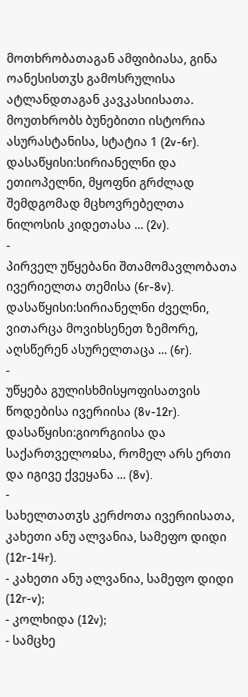მოთხრობათაგან ამფიბიასა, გინა ოანესისთჳს გამოსრულისა ატლანდთაგან კავკასიისათა. მოუთხრობს ბუნებითი ისტორია ასურასტანისა, სტატია 1 (2v-6r).
დასაწყისი:სირიანელნი და ეთიოპელნი, მყოფნი გრძლად შემდგომად მცხოვრებელთა ნილოსის კიდეთასა ... (2v).
-
პირველ უწყებანი შთამომავლობათა ივერიელთა თემისა (6r-8v).
დასაწყისი:სირიანელნი ძველნი, ვითარცა მოვიხსენეთ ზემორე, აღსწერენ ასურელთაცა ... (6r).
-
უწყება გულისხმისყოფისათვის წოდებისა ივერიისა (8v-12r).
დასაწყისი:გიორგიისა და საქართველოჲსა, რომელ არს ერთი და იგივე ქვეყანა ... (8v).
-
სახელთათჳს კერძოთა ივერიისათა, კახეთი ანუ ალვანია, სამეფო დიდი (12r-14r).
- კახეთი ანუ ალვანია, სამეფო დიდი (12r-v);
- კოლხიდა (12v);
- სამცხე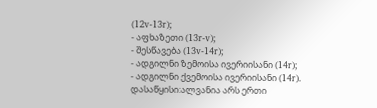(12v-13r);
- აფხაზეთი (13r-v);
- შესწავება (13v-14r);
- ადგილნი ზემოისა ივერიისანი (14r);
- ადგილნი ქვემოისა ივერიისანი (14r).
დასაწყისი:ალვანია არს ერთი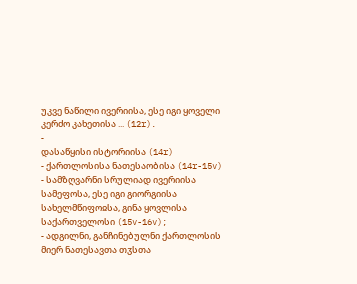უკვე ნაწილი ივერიისა, ესე იგი ყოველი კერძო კახეთისა ... (12r).
-
დასაწყისი ისტორიისა (14r)
- ქართლოსისა ნათესაობისა (14r-15v)
- სამზღვარნი სრულიად ივერიისა სამეფოსა, ესე იგი გიორგიისა სახელმწიფოჲსა, გინა ყოვლისა საქართველოსი (15v-16v);
- ადგილნი, განჩინებულნი ქართლოსის მიერ ნათესავთა თჳსთა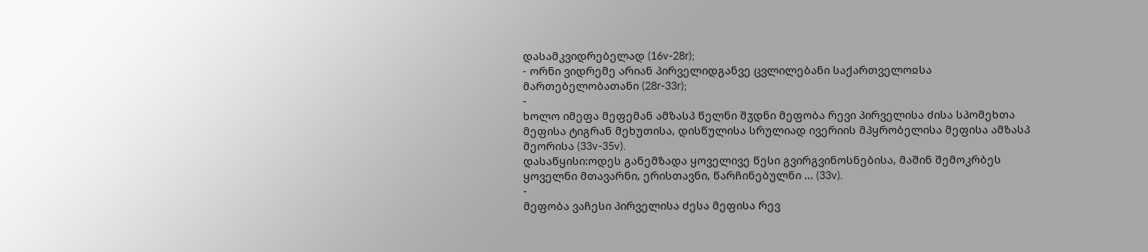დასამკვიდრებელად (16v-28r);
- ორნი ვიდრემე არიან პირველიდგანვე ცვლილებანი საქართველოჲსა მართებელობათანი (28r-33r);
-
ხოლო იმეფა მეფემან ამზასპ წელნი შჳდნი მეფობა რევი პირველისა ძისა სპომეხთა მეფისა ტიგრან მეხუთისა, დისწულისა სრულიად ივერიის მპყრობელისა მეფისა ამზასპ მეორისა (33v-35v).
დასაწყისი:ოდეს განემზადა ყოველივე წესი გვირგვინოსნებისა, მაშინ შემოკრბეს ყოველნი მთავარნი, ერისთავნი, წარჩინებულნი ... (33v).
-
მეფობა ვაჩესი პირველისა ძესა მეფისა რევ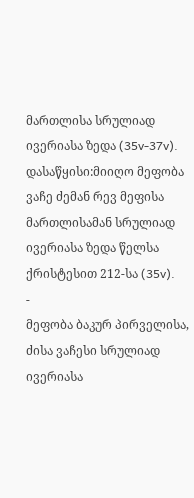მართლისა სრულიად ივერიასა ზედა (35v-37v).
დასაწყისი:მიიღო მეფობა ვაჩე ძემან რევ მეფისა მართლისამან სრულიად ივერიასა ზედა წელსა ქრისტესით 212-სა (35v).
-
მეფობა ბაკურ პირველისა, ძისა ვაჩესი სრულიად ივერიასა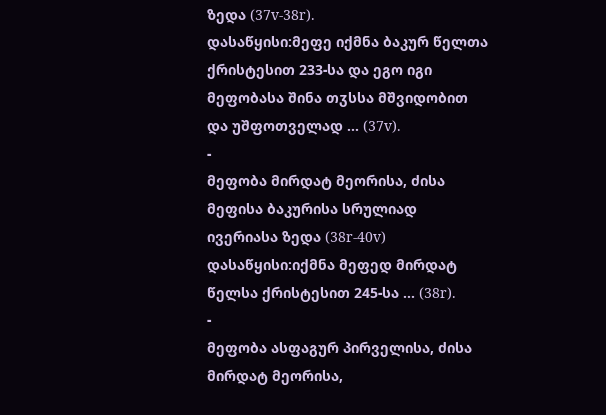ზედა (37v-38r).
დასაწყისი:მეფე იქმნა ბაკურ წელთა ქრისტესით 233-სა და ეგო იგი მეფობასა შინა თჳსსა მშვიდობით და უშფოთველად ... (37v).
-
მეფობა მირდატ მეორისა, ძისა მეფისა ბაკურისა სრულიად ივერიასა ზედა (38r-40v)
დასაწყისი:იქმნა მეფედ მირდატ წელსა ქრისტესით 245-სა ... (38r).
-
მეფობა ასფაგურ პირველისა, ძისა მირდატ მეორისა,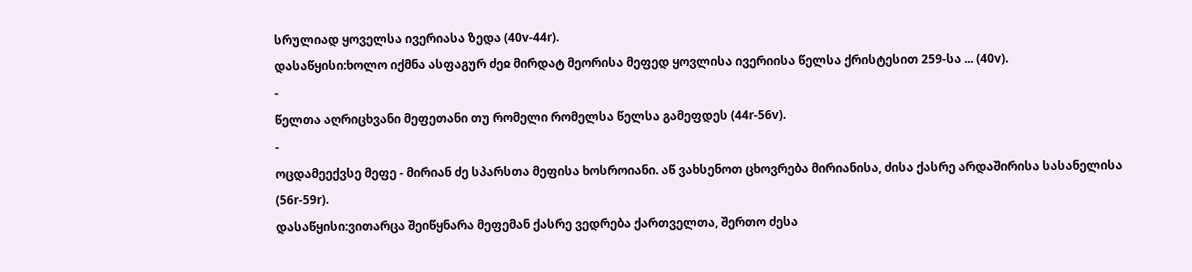სრულიად ყოველსა ივერიასა ზედა (40v-44r).
დასაწყისი:ხოლო იქმნა ასფაგურ ძეჲ მირდატ მეორისა მეფედ ყოვლისა ივერიისა წელსა ქრისტესით 259-სა ... (40v).
-
წელთა აღრიცხვანი მეფეთანი თუ რომელი რომელსა წელსა გამეფდეს (44r-56v).
-
ოცდამეექვსე მეფე - მირიან ძე სპარსთა მეფისა ხოსროიანი. აწ ვახსენოთ ცხოვრება მირიანისა, ძისა ქასრე არდაშირისა სასანელისა (56r-59r).
დასაწყისი:ვითარცა შეიწყნარა მეფემან ქასრე ვედრება ქართველთა, შერთო ძესა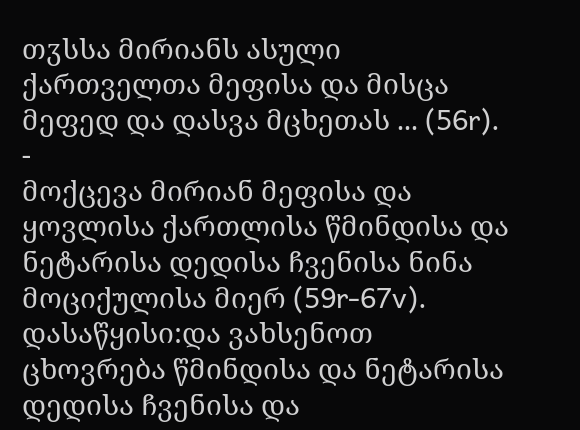თჳსსა მირიანს ასული ქართველთა მეფისა და მისცა მეფედ და დასვა მცხეთას ... (56r).
-
მოქცევა მირიან მეფისა და ყოვლისა ქართლისა წმინდისა და ნეტარისა დედისა ჩვენისა ნინა მოციქულისა მიერ (59r-67v).
დასაწყისი:და ვახსენოთ ცხოვრება წმინდისა და ნეტარისა დედისა ჩვენისა და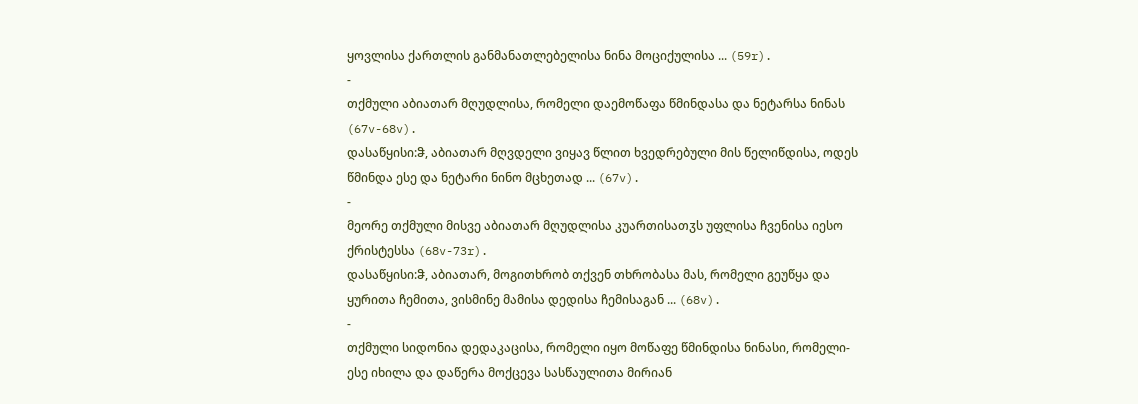ყოვლისა ქართლის განმანათლებელისა ნინა მოციქულისა ... (59r).
-
თქმული აბიათარ მღუდლისა, რომელი დაემოწაფა წმინდასა და ნეტარსა ნინას (67v-68v).
დასაწყისი:ჵ, აბიათარ მღვდელი ვიყავ წლით ხვედრებული მის წელიწდისა, ოდეს წმინდა ესე და ნეტარი ნინო მცხეთად ... (67v).
-
მეორე თქმული მისვე აბიათარ მღუდლისა კუართისათჳს უფლისა ჩვენისა იესო ქრისტესსა (68v-73r).
დასაწყისი:ჵ, აბიათარ, მოგითხრობ თქვენ თხრობასა მას, რომელი გეუწყა და ყურითა ჩემითა, ვისმინე მამისა დედისა ჩემისაგან ... (68v).
-
თქმული სიდონია დედაკაცისა, რომელი იყო მოწაფე წმინდისა ნინასი, რომელი-ესე იხილა და დაწერა მოქცევა სასწაულითა მირიან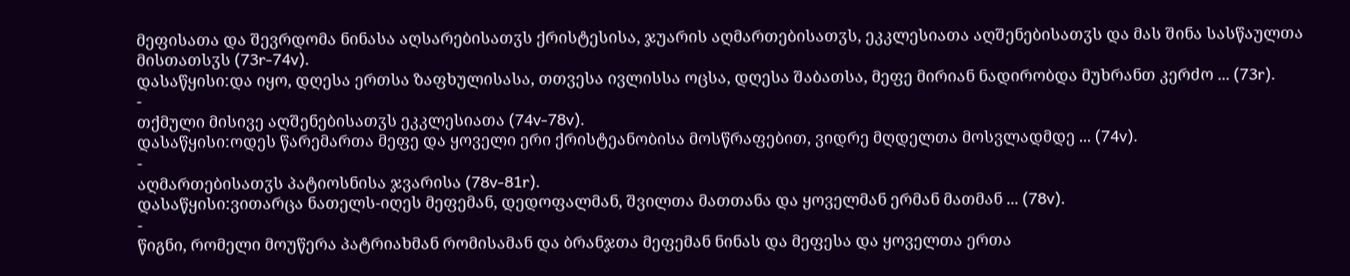მეფისათა და შევრდომა ნინასა აღსარებისათჳს ქრისტესისა, ჯუარის აღმართებისათჳს, ეკკლესიათა აღშენებისათჳს და მას შინა სასწაულთა მისთათსჳს (73r-74v).
დასაწყისი:და იყო, დღესა ერთსა ზაფხულისასა, თთვესა ივლისსა ოცსა, დღესა შაბათსა, მეფე მირიან ნადირობდა მუხრანთ კერძო ... (73r).
-
თქმული მისივე აღშენებისათჳს ეკკლესიათა (74v-78v).
დასაწყისი:ოდეს წარემართა მეფე და ყოველი ერი ქრისტეანობისა მოსწრაფებით, ვიდრე მღდელთა მოსვლადმდე ... (74v).
-
აღმართებისათჳს პატიოსნისა ჯვარისა (78v-81r).
დასაწყისი:ვითარცა ნათელს-იღეს მეფემან, დედოფალმან, შვილთა მათთანა და ყოველმან ერმან მათმან ... (78v).
-
წიგნი, რომელი მოუწერა პატრიახმან რომისამან და ბრანჯთა მეფემან ნინას და მეფესა და ყოველთა ერთა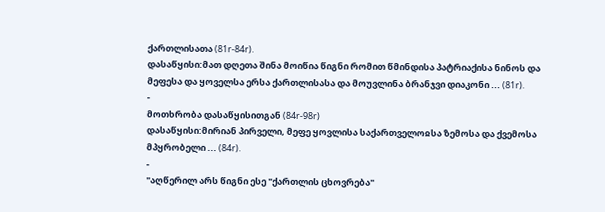ქართლისათა (81r-84r).
დასაწყისი:მათ დღეთა შინა მოიწია წიგნი რომით წმინდისა პატრიაქისა ნინოს და მეფესა და ყოველსა ერსა ქართლისასა და მოუვლინა ბრანჯვი დიაკონი ... (81r).
-
მოთხრობა დასაწყისითგან (84r-98r)
დასაწყისი:მირიან პირველი, მეფე ყოვლისა საქართველოჲსა ზემოსა და ქვემოსა მპყრობელი ... (84r).
-
"აღწერილ არს წიგნი ესე "ქართლის ცხოვრება"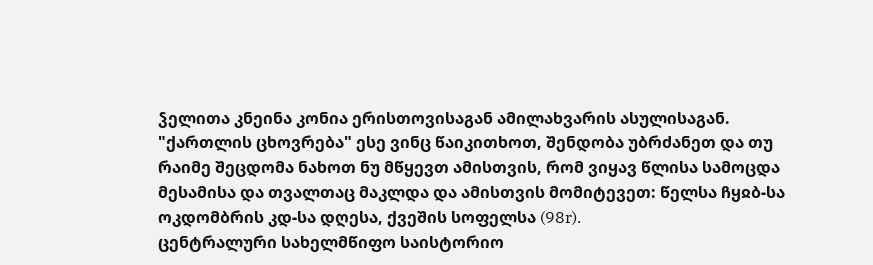ჴელითა კნეინა კონია ერისთოვისაგან ამილახვარის ასულისაგან. "ქართლის ცხოვრება" ესე ვინც წაიკითხოთ, შენდობა უბრძანეთ და თუ რაიმე შეცდომა ნახოთ ნუ მწყევთ ამისთვის, რომ ვიყავ წლისა სამოცდა მესამისა და თვალთაც მაკლდა და ამისთვის მომიტევეთ: წელსა ჩყჲბ-სა ოკდომბრის კდ-სა დღესა, ქვეშის სოფელსა (98r).
ცენტრალური სახელმწიფო საისტორიო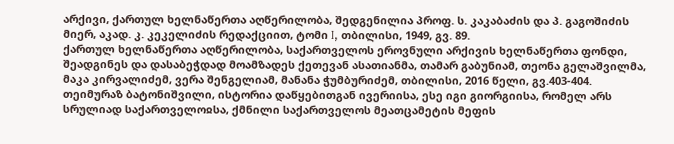არქივი, ქართულ ხელნაწერთა აღწერილობა, შედგენილია პროფ. ს. კაკაბაძის და პ. გაგოშიძის მიერ, აკად. კ. კეკელიძის რედაქციით, ტომი I, თბილისი, 1949, გვ. 89.
ქართულ ხელნაწერთა აღწერილობა, საქართველოს ეროვნული არქივის ხელნაწერთა ფონდი, შეადგინეს და დასაბეჭდად მოამზადეს ქეთევან ასათიანმა, თამარ გაბუნიამ, თეონა გელაშვილმა, მაკა კირვალიძემ, ვერა შენგელიამ, მანანა ჭუმბურიძემ, თბილისი, 2016 წელი, გვ.403-404.
თეიმურაზ ბატონიშვილი, ისტორია დაწყებითგან ივერიისა, ესე იგი გიორგიისა, რომელ არს სრულიად საქართველოჲსა, ქმნილი საქართველოს მეათცამეტის მეფის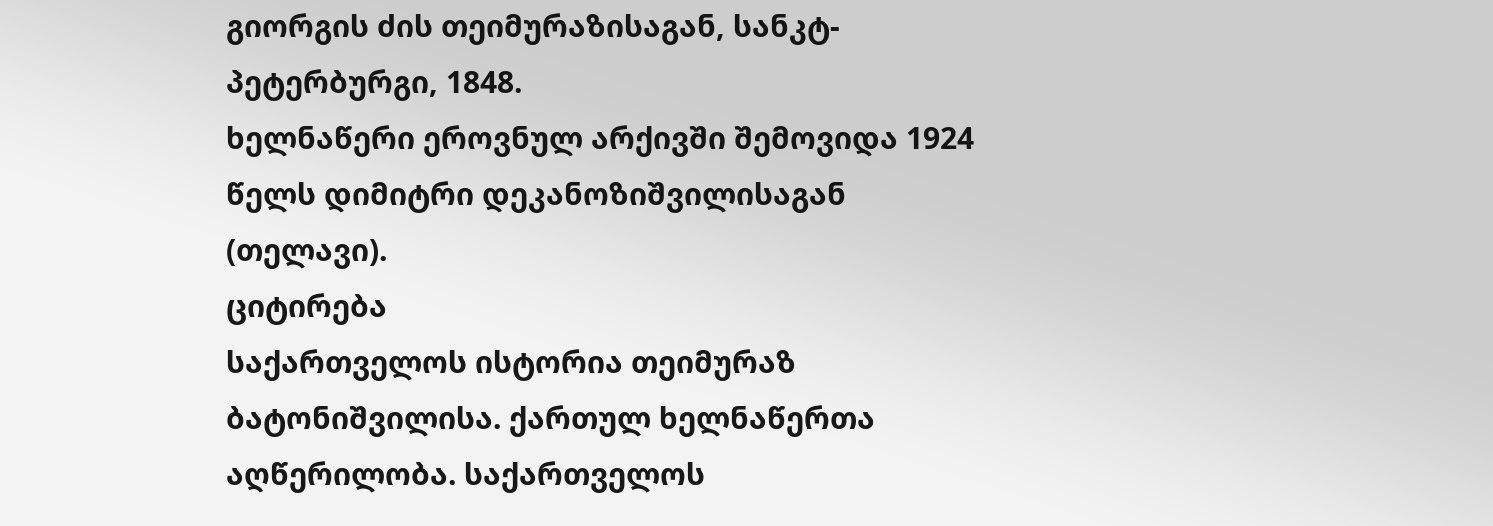გიორგის ძის თეიმურაზისაგან, სანკტ-პეტერბურგი, 1848.
ხელნაწერი ეროვნულ არქივში შემოვიდა 1924 წელს დიმიტრი დეკანოზიშვილისაგან (თელავი).
ციტირება
საქართველოს ისტორია თეიმურაზ ბატონიშვილისა. ქართულ ხელნაწერთა აღწერილობა. საქართველოს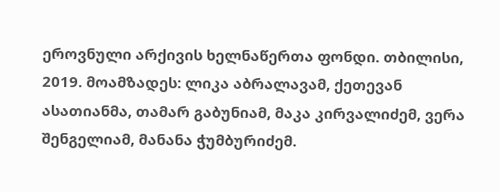ეროვნული არქივის ხელნაწერთა ფონდი. თბილისი, 2019. მოამზადეს: ლიკა აბრალავამ, ქეთევან ასათიანმა, თამარ გაბუნიამ, მაკა კირვალიძემ, ვერა შენგელიამ, მანანა ჭუმბურიძემ.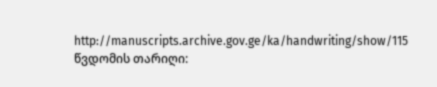http://manuscripts.archive.gov.ge/ka/handwriting/show/115 წვდომის თარიღი: